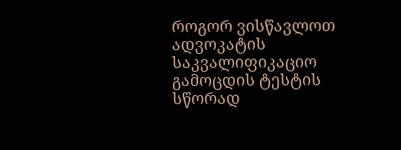როგორ ვისწავლოთ ადვოკატის საკვალიფიკაციო გამოცდის ტესტის სწორად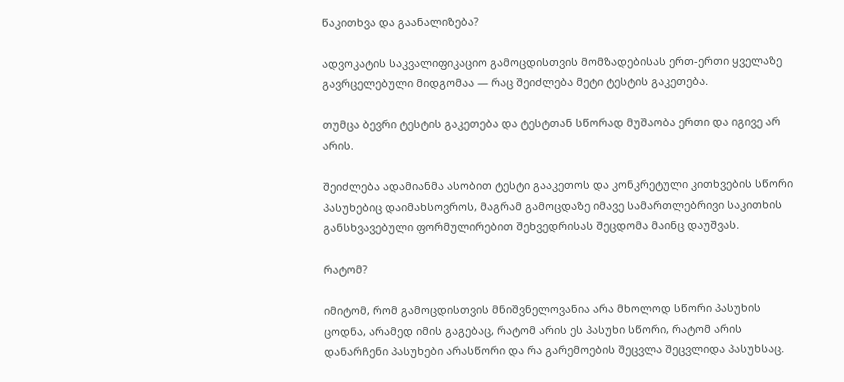წაკითხვა და გაანალიზება?

ადვოკატის საკვალიფიკაციო გამოცდისთვის მომზადებისას ერთ-ერთი ყველაზე გავრცელებული მიდგომაა — რაც შეიძლება მეტი ტესტის გაკეთება.

თუმცა ბევრი ტესტის გაკეთება და ტესტთან სწორად მუშაობა ერთი და იგივე არ არის.

შეიძლება ადამიანმა ასობით ტესტი გააკეთოს და კონკრეტული კითხვების სწორი პასუხებიც დაიმახსოვროს, მაგრამ გამოცდაზე იმავე სამართლებრივი საკითხის განსხვავებული ფორმულირებით შეხვედრისას შეცდომა მაინც დაუშვას.

რატომ?

იმიტომ, რომ გამოცდისთვის მნიშვნელოვანია არა მხოლოდ სწორი პასუხის ცოდნა, არამედ იმის გაგებაც, რატომ არის ეს პასუხი სწორი, რატომ არის დანარჩენი პასუხები არასწორი და რა გარემოების შეცვლა შეცვლიდა პასუხსაც.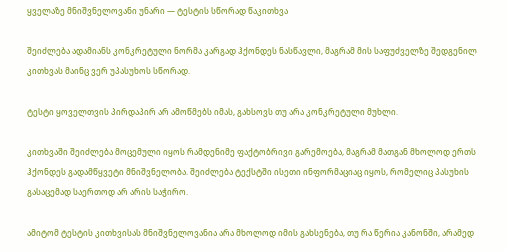ყველაზე მნიშვნელოვანი უნარი — ტესტის სწორად წაკითხვა

შეიძლება ადამიანს კონკრეტული ნორმა კარგად ჰქონდეს ნასწავლი, მაგრამ მის საფუძველზე შედგენილ კითხვას მაინც ვერ უპასუხოს სწორად.

ტესტი ყოველთვის პირდაპირ არ ამოწმებს იმას, გახსოვს თუ არა კონკრეტული მუხლი.

კითხვაში შეიძლება მოცემული იყოს რამდენიმე ფაქტობრივი გარემოება, მაგრამ მათგან მხოლოდ ერთს ჰქონდეს გადამწყვეტი მნიშვნელობა. შეიძლება ტექსტში ისეთი ინფორმაციაც იყოს, რომელიც პასუხის გასაცემად საერთოდ არ არის საჭირო.

ამიტომ ტესტის კითხვისას მნიშვნელოვანია არა მხოლოდ იმის გახსენება, თუ რა წერია კანონში, არამედ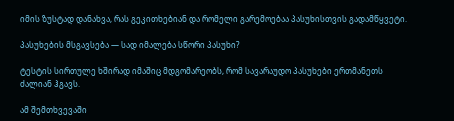იმის ზუსტად დანახვა, რას გეკითხებიან და რომელი გარემოებაა პასუხისთვის გადამწყვეტი.

პასუხების მსგავსება — სად იმალება სწორი პასუხი?

ტესტის სირთულე ხშირად იმაშიც მდგომარეობს, რომ სავარაუდო პასუხები ერთმანეთს ძალიან ჰგავს.

ამ შემთხვევაში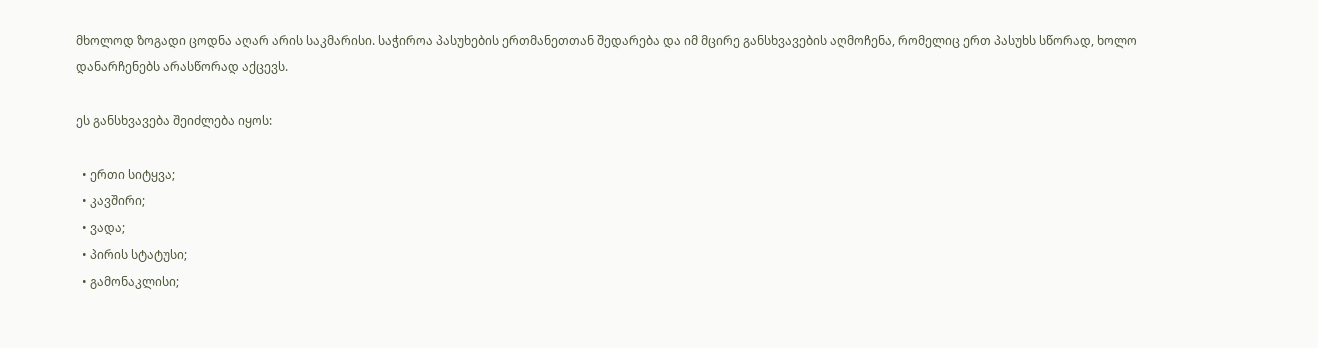მხოლოდ ზოგადი ცოდნა აღარ არის საკმარისი. საჭიროა პასუხების ერთმანეთთან შედარება და იმ მცირე განსხვავების აღმოჩენა, რომელიც ერთ პასუხს სწორად, ხოლო დანარჩენებს არასწორად აქცევს.

ეს განსხვავება შეიძლება იყოს:

  • ერთი სიტყვა;
  • კავშირი;
  • ვადა;
  • პირის სტატუსი;
  • გამონაკლისი;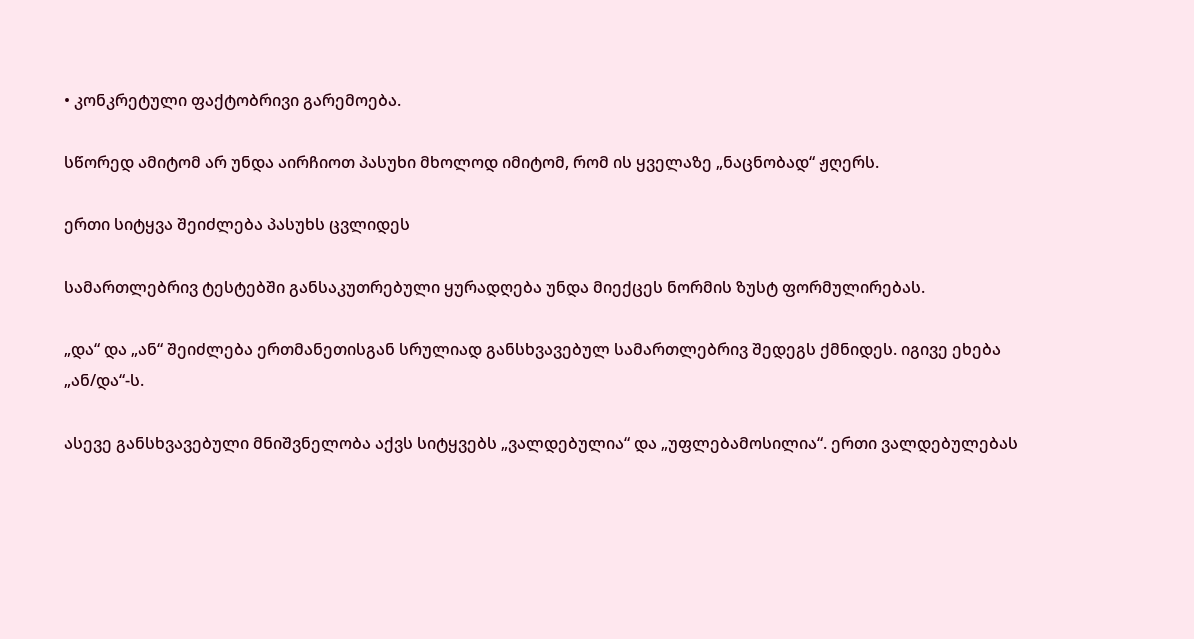• კონკრეტული ფაქტობრივი გარემოება.

სწორედ ამიტომ არ უნდა აირჩიოთ პასუხი მხოლოდ იმიტომ, რომ ის ყველაზე „ნაცნობად“ ჟღერს.

ერთი სიტყვა შეიძლება პასუხს ცვლიდეს

სამართლებრივ ტესტებში განსაკუთრებული ყურადღება უნდა მიექცეს ნორმის ზუსტ ფორმულირებას.

„და“ და „ან“ შეიძლება ერთმანეთისგან სრულიად განსხვავებულ სამართლებრივ შედეგს ქმნიდეს. იგივე ეხება „ან/და“-ს.

ასევე განსხვავებული მნიშვნელობა აქვს სიტყვებს „ვალდებულია“ და „უფლებამოსილია“. ერთი ვალდებულებას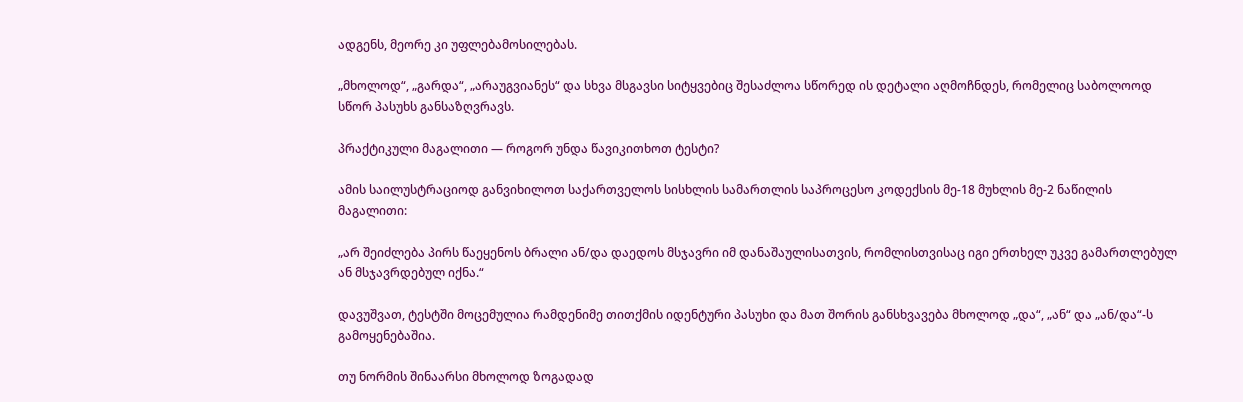ადგენს, მეორე კი უფლებამოსილებას.

„მხოლოდ“, „გარდა“, „არაუგვიანეს“ და სხვა მსგავსი სიტყვებიც შესაძლოა სწორედ ის დეტალი აღმოჩნდეს, რომელიც საბოლოოდ სწორ პასუხს განსაზღვრავს.

პრაქტიკული მაგალითი — როგორ უნდა წავიკითხოთ ტესტი?

ამის საილუსტრაციოდ განვიხილოთ საქართველოს სისხლის სამართლის საპროცესო კოდექსის მე-18 მუხლის მე-2 ნაწილის მაგალითი:

„არ შეიძლება პირს წაეყენოს ბრალი ან/და დაედოს მსჯავრი იმ დანაშაულისათვის, რომლისთვისაც იგი ერთხელ უკვე გამართლებულ ან მსჯავრდებულ იქნა.“

დავუშვათ, ტესტში მოცემულია რამდენიმე თითქმის იდენტური პასუხი და მათ შორის განსხვავება მხოლოდ „და“, „ან“ და „ან/და“-ს გამოყენებაშია.

თუ ნორმის შინაარსი მხოლოდ ზოგადად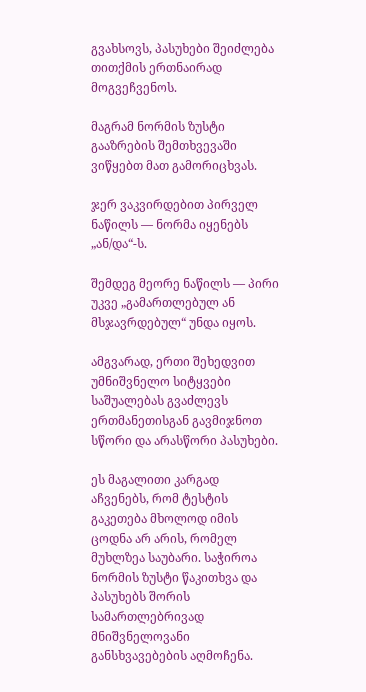გვახსოვს, პასუხები შეიძლება თითქმის ერთნაირად მოგვეჩვენოს.

მაგრამ ნორმის ზუსტი გააზრების შემთხვევაში ვიწყებთ მათ გამორიცხვას.

ჯერ ვაკვირდებით პირველ ნაწილს — ნორმა იყენებს „ან/და“-ს.

შემდეგ მეორე ნაწილს — პირი უკვე „გამართლებულ ან მსჯავრდებულ“ უნდა იყოს.

ამგვარად, ერთი შეხედვით უმნიშვნელო სიტყვები საშუალებას გვაძლევს ერთმანეთისგან გავმიჯნოთ სწორი და არასწორი პასუხები.

ეს მაგალითი კარგად აჩვენებს, რომ ტესტის გაკეთება მხოლოდ იმის ცოდნა არ არის, რომელ მუხლზეა საუბარი. საჭიროა ნორმის ზუსტი წაკითხვა და პასუხებს შორის სამართლებრივად მნიშვნელოვანი განსხვავებების აღმოჩენა.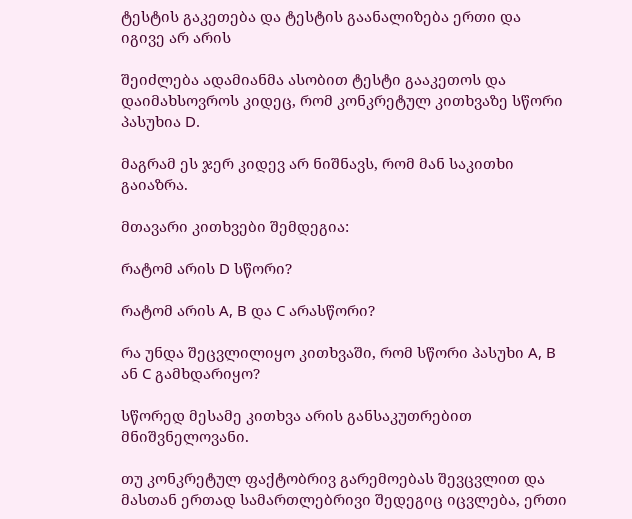ტესტის გაკეთება და ტესტის გაანალიზება ერთი და იგივე არ არის

შეიძლება ადამიანმა ასობით ტესტი გააკეთოს და დაიმახსოვროს კიდეც, რომ კონკრეტულ კითხვაზე სწორი პასუხია D.

მაგრამ ეს ჯერ კიდევ არ ნიშნავს, რომ მან საკითხი გაიაზრა.

მთავარი კითხვები შემდეგია:

რატომ არის D სწორი?

რატომ არის A, B და C არასწორი?

რა უნდა შეცვლილიყო კითხვაში, რომ სწორი პასუხი A, B ან C გამხდარიყო?

სწორედ მესამე კითხვა არის განსაკუთრებით მნიშვნელოვანი.

თუ კონკრეტულ ფაქტობრივ გარემოებას შევცვლით და მასთან ერთად სამართლებრივი შედეგიც იცვლება, ერთი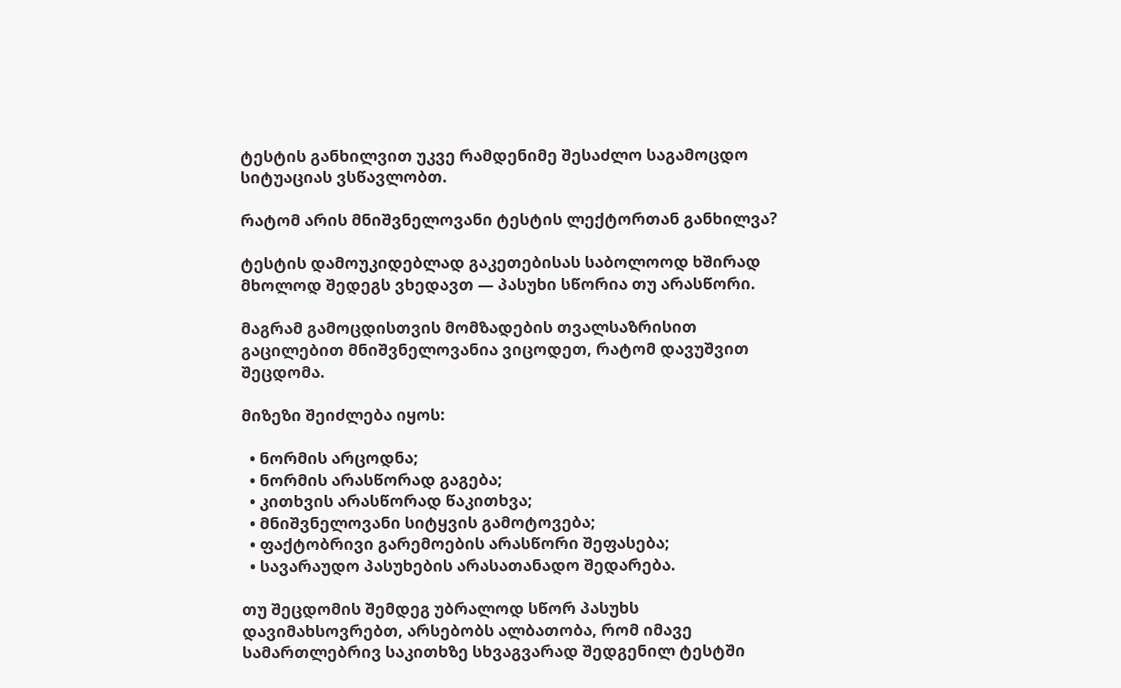ტესტის განხილვით უკვე რამდენიმე შესაძლო საგამოცდო სიტუაციას ვსწავლობთ.

რატომ არის მნიშვნელოვანი ტესტის ლექტორთან განხილვა?

ტესტის დამოუკიდებლად გაკეთებისას საბოლოოდ ხშირად მხოლოდ შედეგს ვხედავთ — პასუხი სწორია თუ არასწორი.

მაგრამ გამოცდისთვის მომზადების თვალსაზრისით გაცილებით მნიშვნელოვანია ვიცოდეთ, რატომ დავუშვით შეცდომა.

მიზეზი შეიძლება იყოს:

  • ნორმის არცოდნა;
  • ნორმის არასწორად გაგება;
  • კითხვის არასწორად წაკითხვა;
  • მნიშვნელოვანი სიტყვის გამოტოვება;
  • ფაქტობრივი გარემოების არასწორი შეფასება;
  • სავარაუდო პასუხების არასათანადო შედარება.

თუ შეცდომის შემდეგ უბრალოდ სწორ პასუხს დავიმახსოვრებთ, არსებობს ალბათობა, რომ იმავე სამართლებრივ საკითხზე სხვაგვარად შედგენილ ტესტში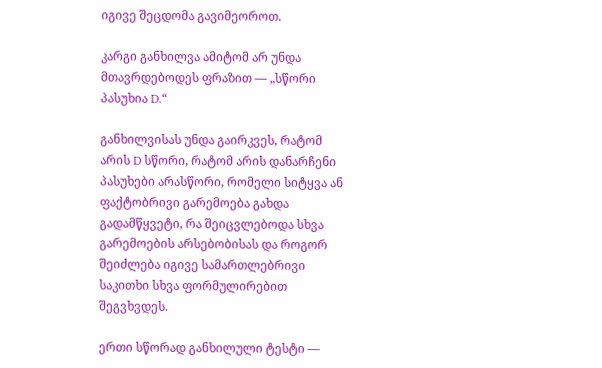იგივე შეცდომა გავიმეოროთ.

კარგი განხილვა ამიტომ არ უნდა მთავრდებოდეს ფრაზით — „სწორი პასუხია D.“

განხილვისას უნდა გაირკვეს, რატომ არის D სწორი, რატომ არის დანარჩენი პასუხები არასწორი, რომელი სიტყვა ან ფაქტობრივი გარემოება გახდა გადამწყვეტი, რა შეიცვლებოდა სხვა გარემოების არსებობისას და როგორ შეიძლება იგივე სამართლებრივი საკითხი სხვა ფორმულირებით შეგვხვდეს.

ერთი სწორად განხილული ტესტი —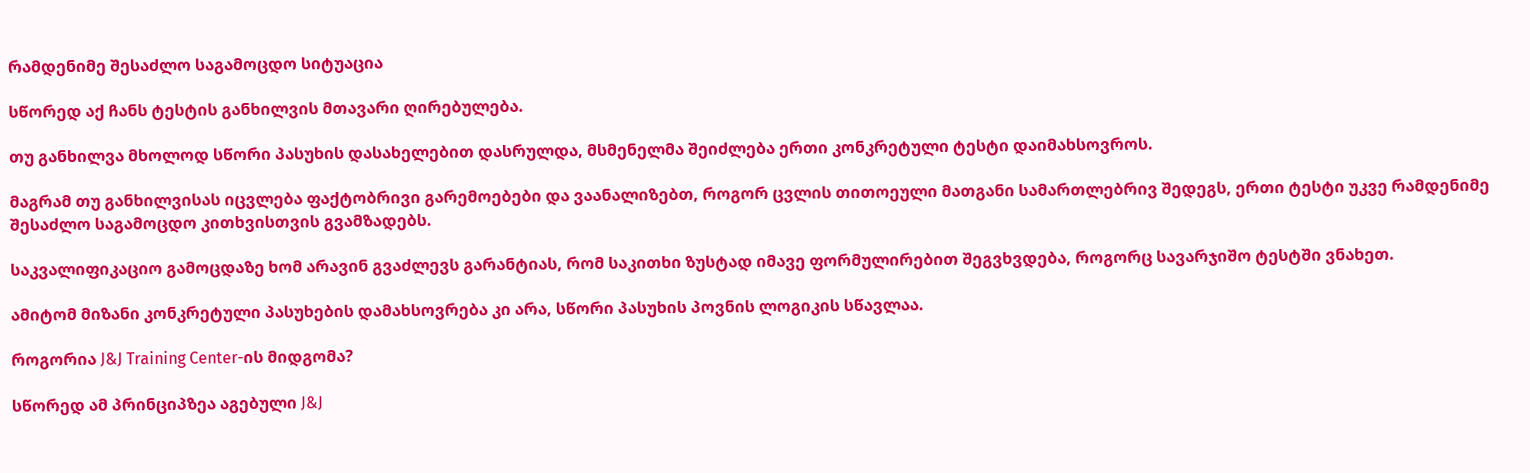რამდენიმე შესაძლო საგამოცდო სიტუაცია

სწორედ აქ ჩანს ტესტის განხილვის მთავარი ღირებულება.

თუ განხილვა მხოლოდ სწორი პასუხის დასახელებით დასრულდა, მსმენელმა შეიძლება ერთი კონკრეტული ტესტი დაიმახსოვროს.

მაგრამ თუ განხილვისას იცვლება ფაქტობრივი გარემოებები და ვაანალიზებთ, როგორ ცვლის თითოეული მათგანი სამართლებრივ შედეგს, ერთი ტესტი უკვე რამდენიმე შესაძლო საგამოცდო კითხვისთვის გვამზადებს.

საკვალიფიკაციო გამოცდაზე ხომ არავინ გვაძლევს გარანტიას, რომ საკითხი ზუსტად იმავე ფორმულირებით შეგვხვდება, როგორც სავარჯიშო ტესტში ვნახეთ.

ამიტომ მიზანი კონკრეტული პასუხების დამახსოვრება კი არა, სწორი პასუხის პოვნის ლოგიკის სწავლაა.

როგორია J&J Training Center-ის მიდგომა?

სწორედ ამ პრინციპზეა აგებული J&J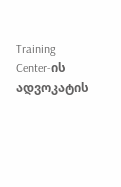Training Center-ის ადვოკატის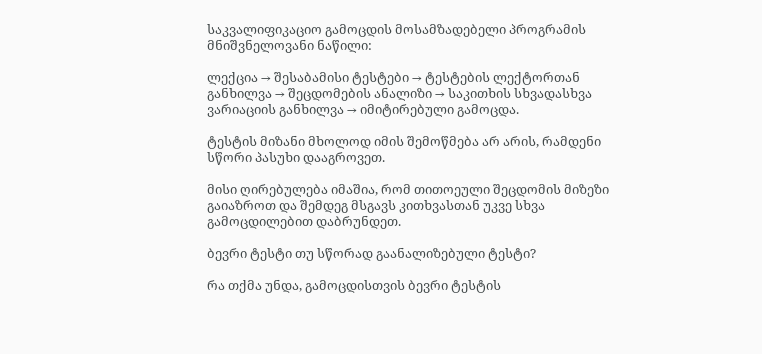საკვალიფიკაციო გამოცდის მოსამზადებელი პროგრამის მნიშვნელოვანი ნაწილი:

ლექცია → შესაბამისი ტესტები → ტესტების ლექტორთან განხილვა → შეცდომების ანალიზი → საკითხის სხვადასხვა ვარიაციის განხილვა → იმიტირებული გამოცდა.

ტესტის მიზანი მხოლოდ იმის შემოწმება არ არის, რამდენი სწორი პასუხი დააგროვეთ.

მისი ღირებულება იმაშია, რომ თითოეული შეცდომის მიზეზი გაიაზროთ და შემდეგ მსგავს კითხვასთან უკვე სხვა გამოცდილებით დაბრუნდეთ.

ბევრი ტესტი თუ სწორად გაანალიზებული ტესტი?

რა თქმა უნდა, გამოცდისთვის ბევრი ტესტის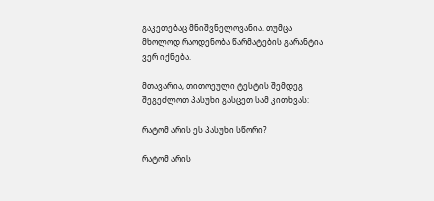გაკეთებაც მნიშვნელოვანია. თუმცა მხოლოდ რაოდენობა წარმატების გარანტია ვერ იქნება.

მთავარია, თითოეული ტესტის შემდეგ შეგეძლოთ პასუხი გასცეთ სამ კითხვას:

რატომ არის ეს პასუხი სწორი?

რატომ არის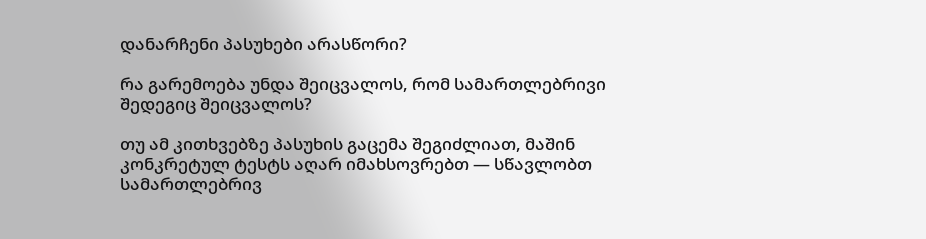დანარჩენი პასუხები არასწორი?

რა გარემოება უნდა შეიცვალოს, რომ სამართლებრივი შედეგიც შეიცვალოს?

თუ ამ კითხვებზე პასუხის გაცემა შეგიძლიათ, მაშინ კონკრეტულ ტესტს აღარ იმახსოვრებთ — სწავლობთ სამართლებრივ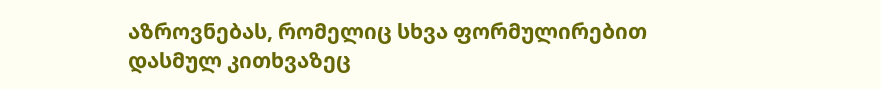აზროვნებას, რომელიც სხვა ფორმულირებით დასმულ კითხვაზეც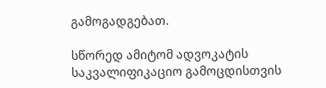გამოგადგებათ.

სწორედ ამიტომ ადვოკატის საკვალიფიკაციო გამოცდისთვის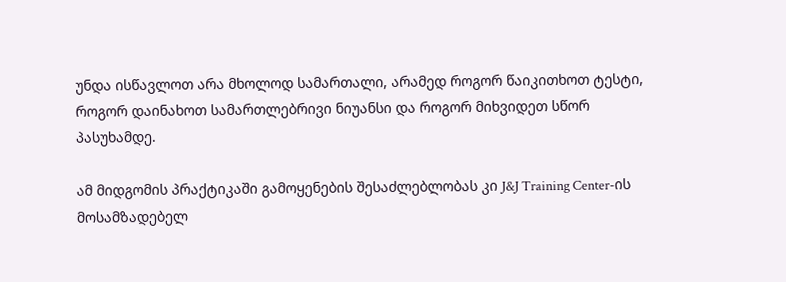უნდა ისწავლოთ არა მხოლოდ სამართალი, არამედ როგორ წაიკითხოთ ტესტი, როგორ დაინახოთ სამართლებრივი ნიუანსი და როგორ მიხვიდეთ სწორ პასუხამდე.

ამ მიდგომის პრაქტიკაში გამოყენების შესაძლებლობას კი J&J Training Center-ის მოსამზადებელ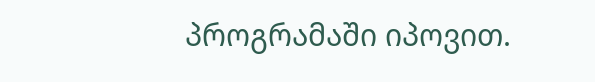პროგრამაში იპოვით.